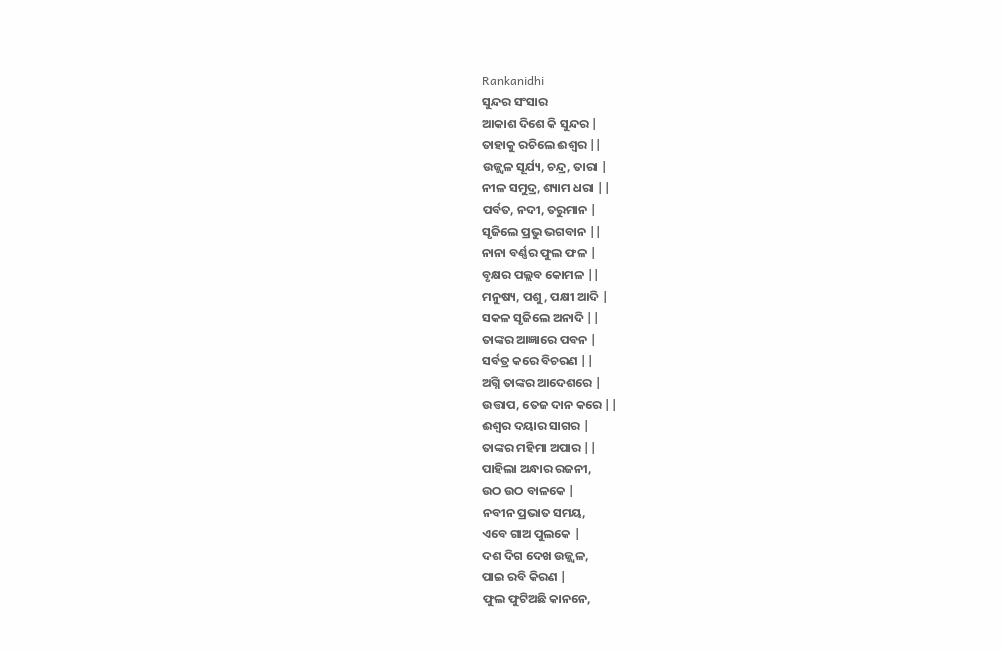Rankanidhi
ସୁନ୍ଦର ସଂସାର
ଆକାଶ ଦିଶେ କି ସୁନ୍ଦର |
ତାହାକୁ ରଚିଲେ ଈଶ୍ୱର ||
ଉଜ୍ଜ୍ୱଳ ସୂର୍ଯ୍ୟ, ଚନ୍ଦ୍ର, ତାରା |
ନୀଳ ସମୁଦ୍ର, ଶ୍ୟାମ ଧରା ||
ପର୍ବତ, ନଦୀ, ତରୁମାନ |
ସୃଜିଲେ ପ୍ରଭୁ ଭଗବାନ ||
ନାନା ବର୍ଣ୍ଣର ଫୁଲ ଫଳ |
ବୃକ୍ଷର ପଲ୍ଲବ କୋମଳ ||
ମନୁଷ୍ୟ, ପଶୁ, ପକ୍ଷୀ ଆଦି |
ସକଳ ସୃଜିଲେ ଅନାଦି ||
ତାଙ୍କର ଆଜ୍ଞାରେ ପବନ |
ସର୍ବତ୍ର କରେ ବିଚରଣ ||
ଅଗ୍ନି ତାଙ୍କର ଆଦେଶରେ |
ଉତ୍ତାପ, ତେଜ ଦାନ କରେ ||
ଈଶ୍ୱର ଦୟାର ସାଗର |
ତାଙ୍କର ମହିମା ଅପାର ||
ପାହିଲା ଅନ୍ଧାର ରଜନୀ,
ଉଠ ଉଠ ବାଳକେ |
ନବୀନ ପ୍ରଭାତ ସମୟ,
ଏବେ ଗାଅ ପୁଲକେ |
ଦଶ ଦିଗ ଦେଖ ଉଜ୍ଜ୍ୱଳ,
ପାଇ ରବି କିରଣ |
ଫୁଲ ଫୁଟିଅଛି କାନନେ,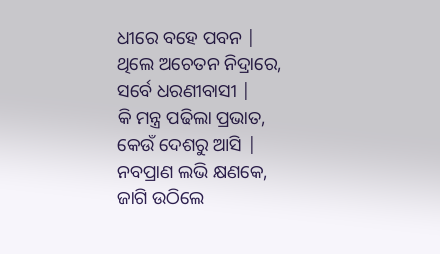ଧୀରେ ବହେ ପବନ |
ଥିଲେ ଅଚେତନ ନିଦ୍ରାରେ,
ସର୍ବେ ଧରଣୀବାସୀ |
କି ମନ୍ତ୍ର ପଢିଲା ପ୍ରଭାତ,
କେଉଁ ଦେଶରୁ ଆସି |
ନବପ୍ରାଣ ଲଭି କ୍ଷଣକେ,
ଜାଗି ଉଠିଲେ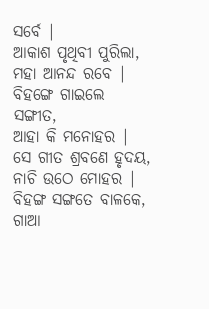ସର୍ବେ |
ଆକାଶ ପୃଥିବୀ ପୁରିଲା,
ମହା ଆନନ୍ଦ ରବେ |
ବିହଙ୍ଗେ ଗାଇଲେ ସଙ୍ଗୀତ,
ଆହା କି ମନୋହର |
ସେ ଗୀତ ଶ୍ରବଣେ ହୃଦୟ,
ନାଚି ଉଠେ ମୋହର |
ବିହଙ୍ଗ ସଙ୍ଗତେ ବାଳକେ,
ଗାଆ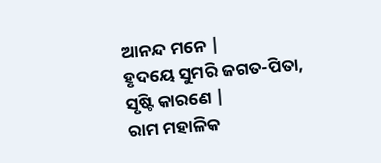ଆନନ୍ଦ ମନେ |
ହୃଦୟେ ସୁମରି ଜଗତ-ପିତା,
ସୃଷ୍ଟି କାରଣେ |
ରାମ ମହାଳିକ